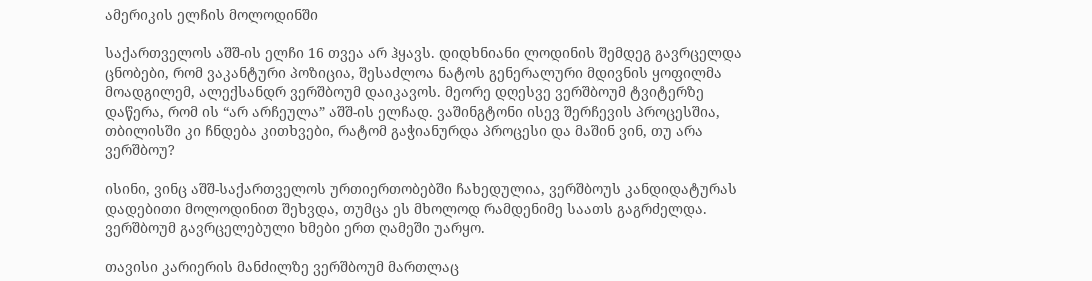ამერიკის ელჩის მოლოდინში

საქართველოს აშშ-ის ელჩი 16 თვეა არ ჰყავს. დიდხნიანი ლოდინის შემდეგ გავრცელდა ცნობები, რომ ვაკანტური პოზიცია, შესაძლოა ნატოს გენერალური მდივნის ყოფილმა მოადგილემ, ალექსანდრ ვერშბოუმ დაიკავოს. მეორე დღესვე ვერშბოუმ ტვიტერზე დაწერა, რომ ის “არ არჩეულა” აშშ-ის ელჩად. ვაშინგტონი ისევ შერჩევის პროცესშია, თბილისში კი ჩნდება კითხვები, რატომ გაჭიანურდა პროცესი და მაშინ ვინ, თუ არა ვერშბოუ?

ისინი, ვინც აშშ-საქართველოს ურთიერთობებში ჩახედულია, ვერშბოუს კანდიდატურას დადებითი მოლოდინით შეხვდა, თუმცა ეს მხოლოდ რამდენიმე საათს გაგრძელდა. ვერშბოუმ გავრცელებული ხმები ერთ ღამეში უარყო.

თავისი კარიერის მანძილზე ვერშბოუმ მართლაც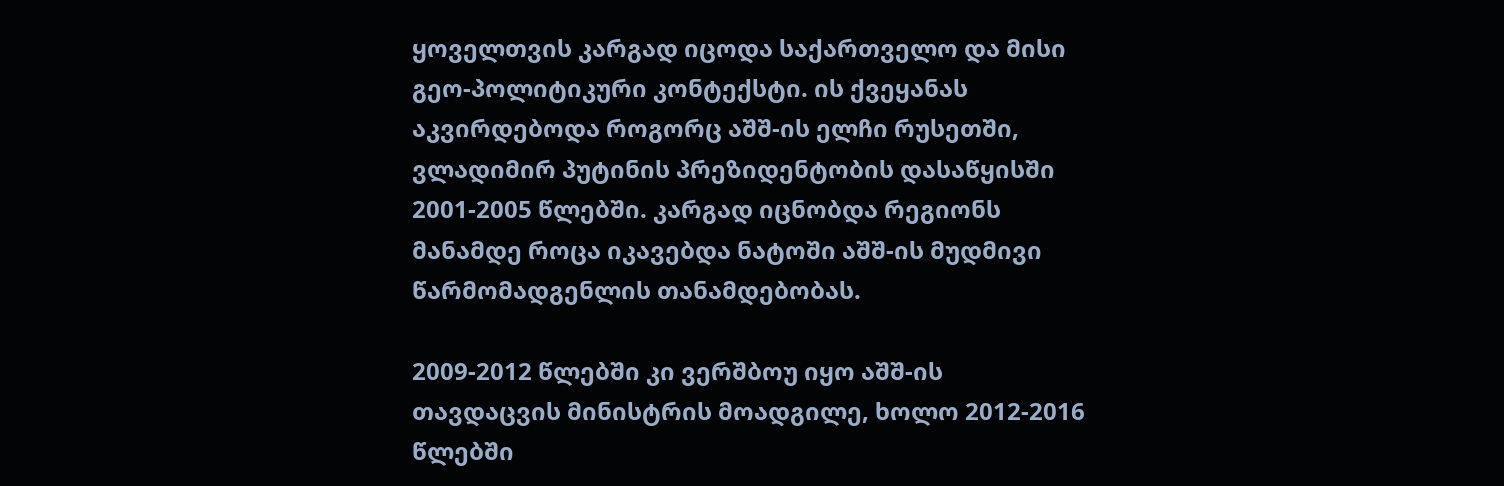ყოველთვის კარგად იცოდა საქართველო და მისი გეო-პოლიტიკური კონტექსტი. ის ქვეყანას აკვირდებოდა როგორც აშშ-ის ელჩი რუსეთში, ვლადიმირ პუტინის პრეზიდენტობის დასაწყისში 2001-2005 წლებში. კარგად იცნობდა რეგიონს მანამდე როცა იკავებდა ნატოში აშშ-ის მუდმივი წარმომადგენლის თანამდებობას.

2009-2012 წლებში კი ვერშბოუ იყო აშშ-ის თავდაცვის მინისტრის მოადგილე, ხოლო 2012-2016 წლებში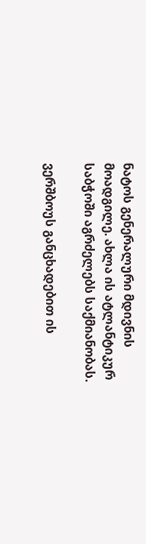ნატოს გენერალური მდივნის მოადგილე. ახლა ის ატლანტიკურ საბჭოში აგრძელებს საქმიანობას.

ვერშბოუს განცხადებით ის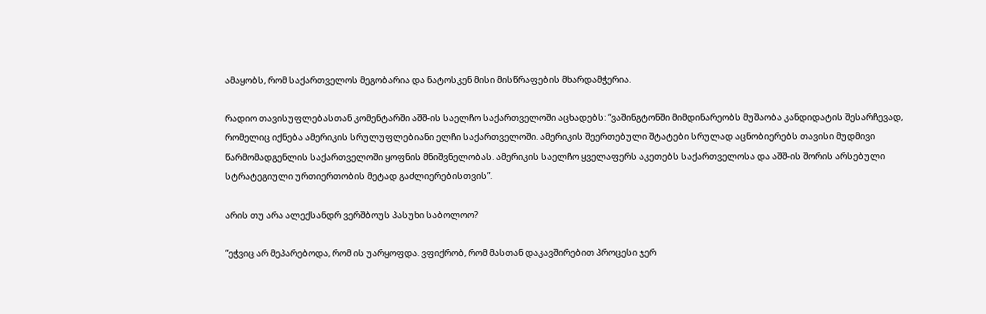ამაყობს, რომ საქართველოს მეგობარია და ნატოსკენ მისი მისწრაფების მხარდამჭერია.

რადიო თავისუფლებასთან კომენტარში აშშ-ის საელჩო საქართველოში აცხადებს: “ვაშინგტონში მიმდინარეობს მუშაობა კანდიდატის შესარჩევად, რომელიც იქნება ამერიკის სრულუფლებიანი ელჩი საქართველოში. ამერიკის შეერთებული შტატები სრულად აცნობიერებს თავისი მუდმივი წარმომადგენლის საქართველოში ყოფნის მნიშვნელობას. ამერიკის საელჩო ყველაფერს აკეთებს საქართველოსა და აშშ-ის შორის არსებული სტრატეგიული ურთიერთობის მეტად გაძლიერებისთვის”.

არის თუ არა ალექსანდრ ვერშბოუს პასუხი საბოლოო?

“ეჭვიც არ მეპარებოდა, რომ ის უარყოფდა. ვფიქრობ, რომ მასთან დაკავშირებით პროცესი ჯერ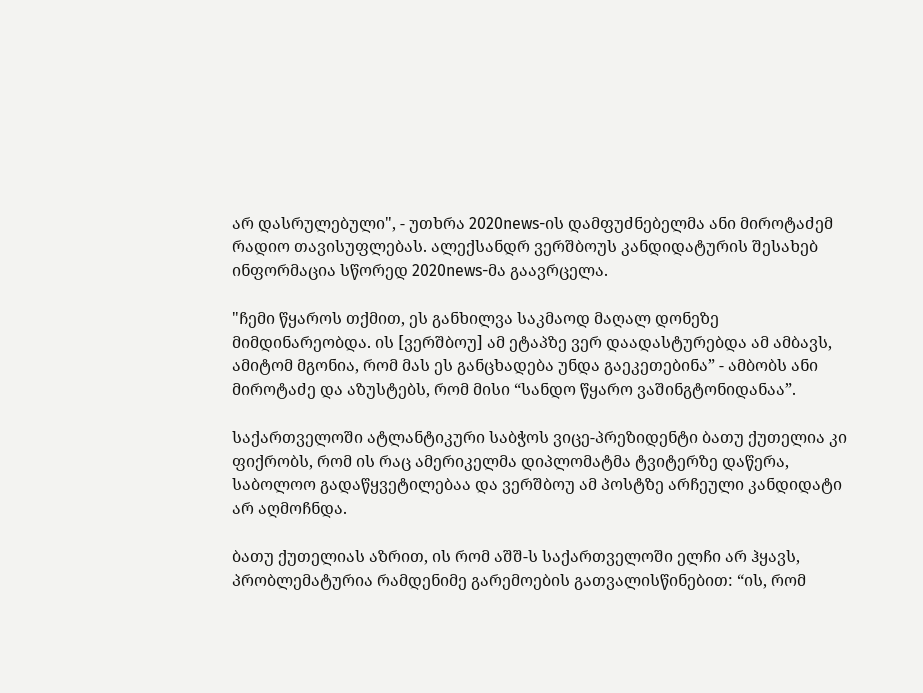არ დასრულებული", - უთხრა 2020news-ის დამფუძნებელმა ანი მიროტაძემ რადიო თავისუფლებას. ალექსანდრ ვერშბოუს კანდიდატურის შესახებ ინფორმაცია სწორედ 2020news-მა გაავრცელა.

"ჩემი წყაროს თქმით, ეს განხილვა საკმაოდ მაღალ დონეზე მიმდინარეობდა. ის [ვერშბოუ] ამ ეტაპზე ვერ დაადასტურებდა ამ ამბავს, ამიტომ მგონია, რომ მას ეს განცხადება უნდა გაეკეთებინა” - ამბობს ანი მიროტაძე და აზუსტებს, რომ მისი “სანდო წყარო ვაშინგტონიდანაა”.

საქართველოში ატლანტიკური საბჭოს ვიცე-პრეზიდენტი ბათუ ქუთელია კი ფიქრობს, რომ ის რაც ამერიკელმა დიპლომატმა ტვიტერზე დაწერა, საბოლოო გადაწყვეტილებაა და ვერშბოუ ამ პოსტზე არჩეული კანდიდატი არ აღმოჩნდა.

ბათუ ქუთელიას აზრით, ის რომ აშშ-ს საქართველოში ელჩი არ ჰყავს, პრობლემატურია რამდენიმე გარემოების გათვალისწინებით: “ის, რომ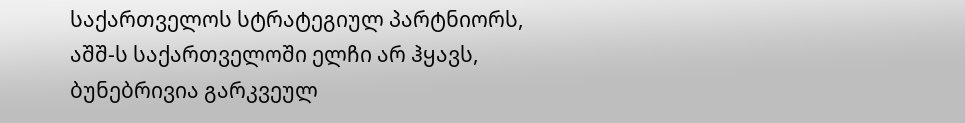საქართველოს სტრატეგიულ პარტნიორს, აშშ-ს საქართველოში ელჩი არ ჰყავს, ბუნებრივია გარკვეულ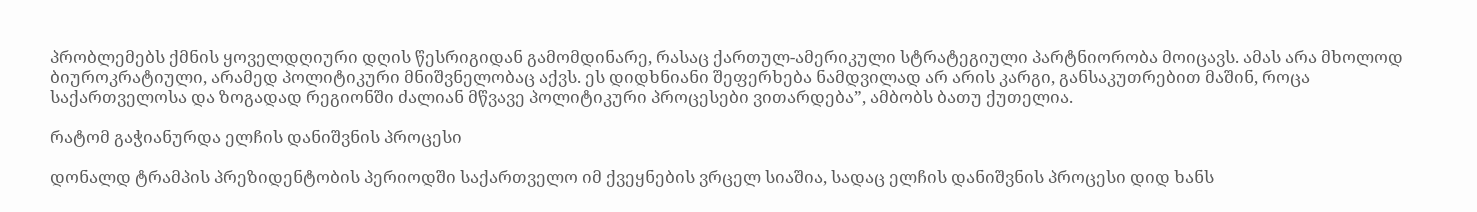პრობლემებს ქმნის ყოველდღიური დღის წესრიგიდან გამომდინარე, რასაც ქართულ-ამერიკული სტრატეგიული პარტნიორობა მოიცავს. ამას არა მხოლოდ ბიუროკრატიული, არამედ პოლიტიკური მნიშვნელობაც აქვს. ეს დიდხნიანი შეფერხება ნამდვილად არ არის კარგი, განსაკუთრებით მაშინ, როცა საქართველოსა და ზოგადად რეგიონში ძალიან მწვავე პოლიტიკური პროცესები ვითარდება”, ამბობს ბათუ ქუთელია.

რატომ გაჭიანურდა ელჩის დანიშვნის პროცესი

დონალდ ტრამპის პრეზიდენტობის პერიოდში საქართველო იმ ქვეყნების ვრცელ სიაშია, სადაც ელჩის დანიშვნის პროცესი დიდ ხანს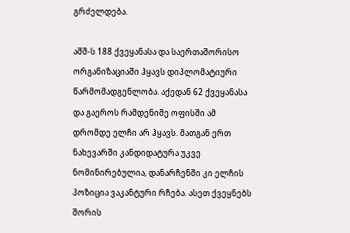გრძელდება.

აშშ-ს 188 ქვეყანასა და საერთაშორისო ორგანიზაციაში ჰყავს დიპლომატიური წარმომადგენლობა. აქედან 62 ქვეყანასა და გაეროს რამდენიმე ოფისში ამ დრომდე ელჩი არ ჰყავს. მათგან ერთ ნახევარში კანდიდატურა უკვე ნომინირებულია, დანარჩენში კი ელჩის პოზიცია ვაკანტური რჩება. ასეთ ქვეყნებს შორის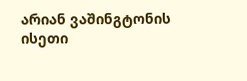არიან ვაშინგტონის ისეთი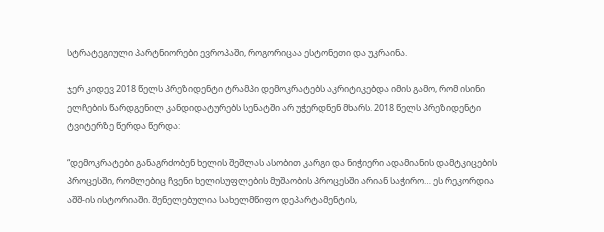სტრატეგიული პარტნიორები ევროპაში, როგორიცაა ესტონეთი და უკრაინა.

ჯერ კიდევ 2018 წელს პრეზიდენტი ტრამპი დემოკრატებს აკრიტიკებდა იმის გამო, რომ ისინი ელჩების წარდგენილ კანდიდატურებს სენატში არ უჭერდნენ მხარს. 2018 წელს პრეზიდენტი ტვიტერზე წერდა წერდა:

“დემოკრატები განაგრძობენ ხელის შეშლას ასობით კარგი და ნიჭიერი ადამიანის დამტკიცების პროცესში, რომლებიც ჩვენი ხელისუფლების მუშაობის პროცესში არიან საჭირო… ეს რეკორდია აშშ-ის ისტორიაში. შენელებულია სახელმწიფო დეპარტამენტის,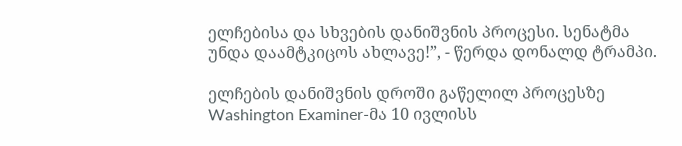ელჩებისა და სხვების დანიშვნის პროცესი. სენატმა უნდა დაამტკიცოს ახლავე!”, - წერდა დონალდ ტრამპი.

ელჩების დანიშვნის დროში გაწელილ პროცესზე Washington Examiner-მა 10 ივლისს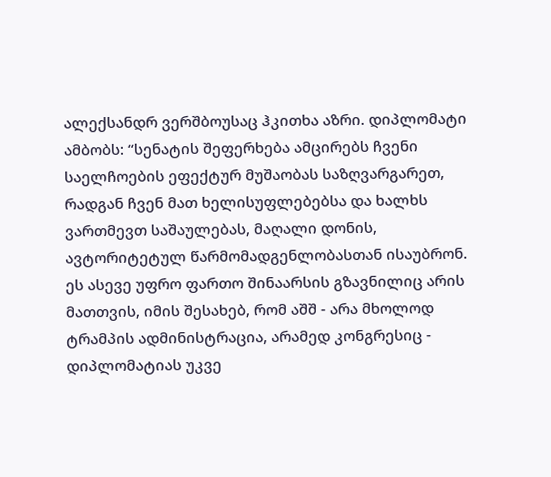ალექსანდრ ვერშბოუსაც ჰკითხა აზრი. დიპლომატი ამბობს: “სენატის შეფერხება ამცირებს ჩვენი საელჩოების ეფექტურ მუშაობას საზღვარგარეთ, რადგან ჩვენ მათ ხელისუფლებებსა და ხალხს ვართმევთ საშაულებას, მაღალი დონის, ავტორიტეტულ წარმომადგენლობასთან ისაუბრონ. ეს ასევე უფრო ფართო შინაარსის გზავნილიც არის მათთვის, იმის შესახებ, რომ აშშ - არა მხოლოდ ტრამპის ადმინისტრაცია, არამედ კონგრესიც - დიპლომატიას უკვე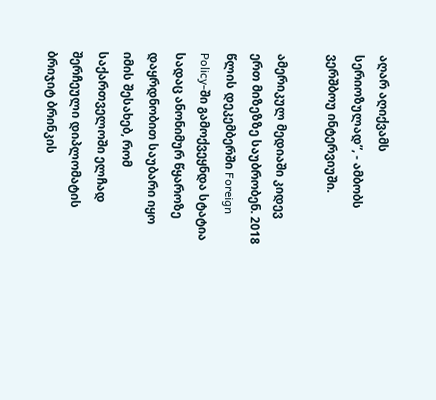აღარ აღიქვამს სერიოზულად”, - ამბობს ვერშბოუ ინტერვიუში.

ამერიკულ მედიაში კიდევ ერთ მიზეზზე საუბრობენ. 2018 წლის დეკემბერში Foreign Policy-ში გამოქვეყნდა სტატია სადაც ანონიმურ წყაროზე დაყრდნობით საუბარი იყო იმის შესახებ, რომ საქართველოში ელჩად შერჩეული დიპლომატის ბრიჯიტ ბრინკის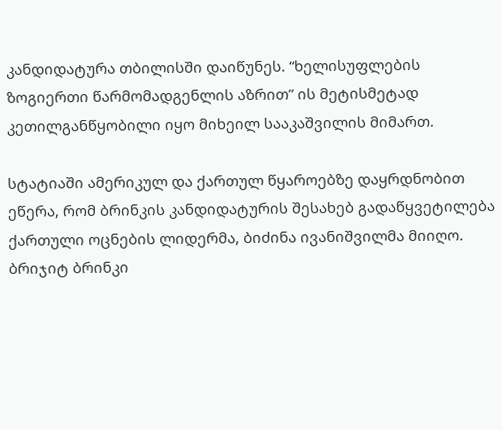კანდიდატურა თბილისში დაიწუნეს. “ხელისუფლების ზოგიერთი წარმომადგენლის აზრით” ის მეტისმეტად კეთილგანწყობილი იყო მიხეილ სააკაშვილის მიმართ.

სტატიაში ამერიკულ და ქართულ წყაროებზე დაყრდნობით ეწერა, რომ ბრინკის კანდიდატურის შესახებ გადაწყვეტილება ქართული ოცნების ლიდერმა, ბიძინა ივანიშვილმა მიიღო. ბრიჯიტ ბრინკი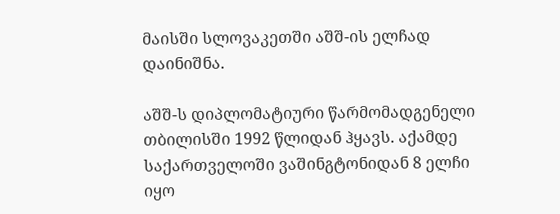მაისში სლოვაკეთში აშშ-ის ელჩად დაინიშნა.

აშშ-ს დიპლომატიური წარმომადგენელი თბილისში 1992 წლიდან ჰყავს. აქამდე საქართველოში ვაშინგტონიდან 8 ელჩი იყო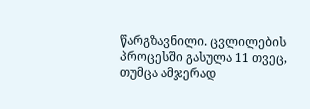წარგზავნილი. ცვლილების პროცესში გასულა 11 თვეც, თუმცა ამჯერად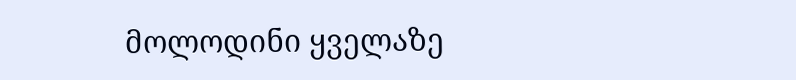მოლოდინი ყველაზე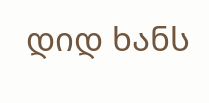დიდ ხანს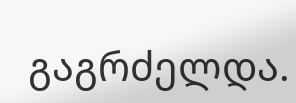გაგრძელდა.